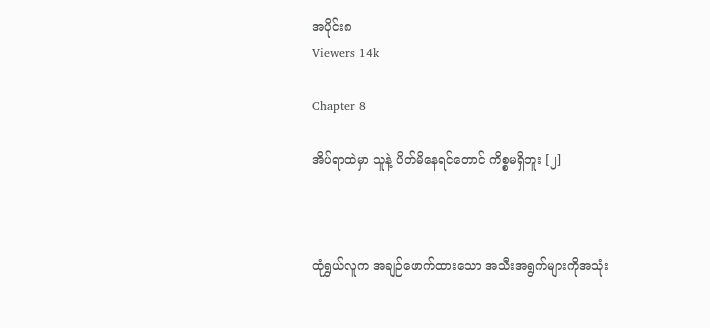အပိုင်း၈
Viewers 14k

Chapter 8

အိပ်ရာထဲမှာ သူနဲ့ ပိတ်မိနေရင်တောင် ကိစ္စမရှိဘူး [၂]



ထုံရွှယ်လူက အချဉ်ဖောက်ထားသော အသီးအရွက်များကိုအသုံး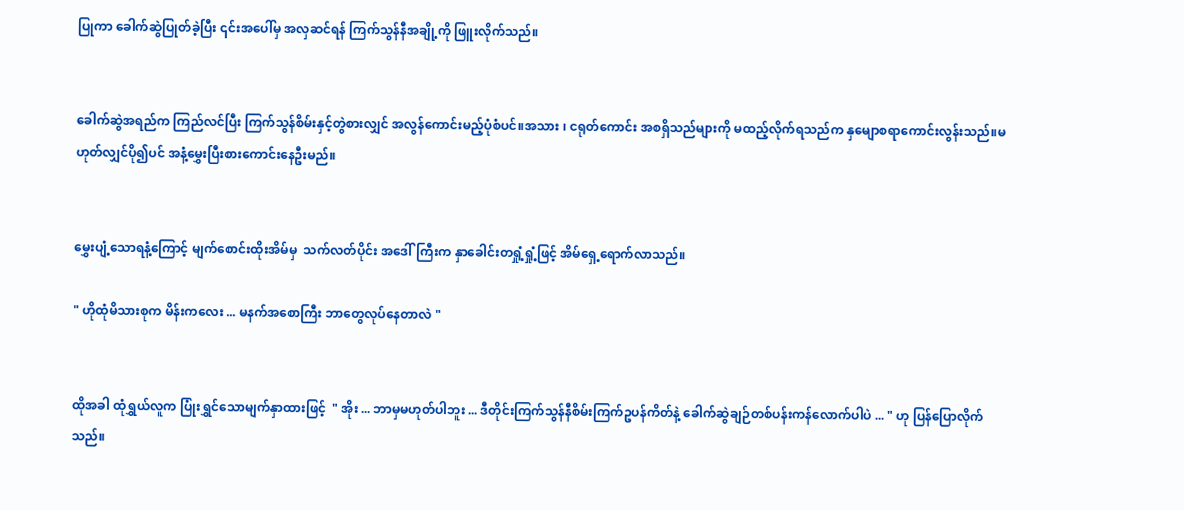ပြုကာ ခေါက်ဆွဲပြုတ်ခဲ့ပြီး ၎င်းအပေါ်မှ အလှဆင်ရန် ကြက်သွန်နီအချို့ကို ဖြူးလိုက်သည်။


ခေါက်ဆွဲအရည်က ကြည်လင်ပြီး ကြက်သွန်စိမ်းနှင့်တွဲစားလျှင် အလွန်ကောင်းမည့်ပုံစံပင်။အသား ၊ ငရုတ်ကောင်း အစရှိသည်များကို မထည့်လိုက်ရသည်က နှမျောစရာကောင်းလွန်းသည်။မဟုတ်လျှင်ပို၍ပင် အနံ့မွှေးပြီးစားကောင်းနေဦးမည်။


မွှေးပျံ့သောရနံ့ကြောင့် မျက်စောင်းထိုးအိမ်မှ  သက်လတ်ပိုင်း အဒေါ်ကြီးက နှာခေါင်းတရှုံ့ရှုံ့ဖြင့် အိမ်ရှေ့ရောက်လာသည်။

" ဟိုထုံမိသားစုက မိန်းကလေး ... မနက်အစောကြီး ဘာတွေလုပ်နေတာလဲ "


ထိုအခါ ထုံရွှယ်လူက ပြုံးရွှင်သောမျက်နှာထားဖြင့်  " အိုး ... ဘာမှမဟုတ်ပါဘူး ... ဒီတိုင်းကြက်သွန်နီစိမ်းကြက်ဥပန်ကိတ်နဲ့ ခေါက်ဆွဲချဉ်တစ်ပန်းကန်လောက်ပါပဲ ... " ဟု ပြန်ပြောလိုက်သည်။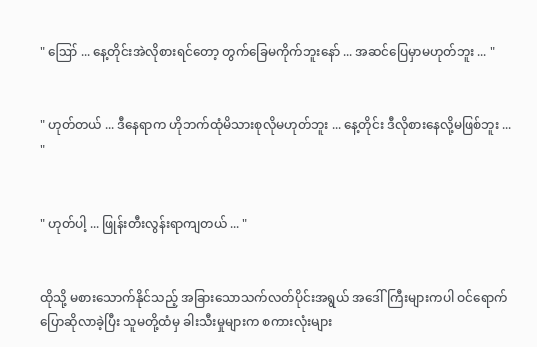" ဪ ... နေ့တိုင်းအဲလိုစားရင်တော့ တွက်ခြေမကိုက်ဘူးနော် ... အဆင်ပြေမှာမဟုတ်ဘူး ... "


" ဟုတ်တယ် ... ဒီနေရာက ဟိုဘက်ထုံမိသားစုလိုမဟုတ်ဘူး ... နေ့တိုင်း ဒီလိုစားနေလို့မဖြစ်ဘူး ... "


" ဟုတ်ပါ့ ... ဖြုန်းတီးလွန်းရာကျတယ် ... "


ထိုသို့ မစားသောက်နိုင်သည့် အခြားသောသက်လတ်ပိုင်းအရွယ် အဒေါ်ကြီးများကပါ ဝင်ရောက်ပြောဆိုလာခဲ့ပြီး သူမတို့ထံမှ ခါးသီးမှုများက စကားလုံးများ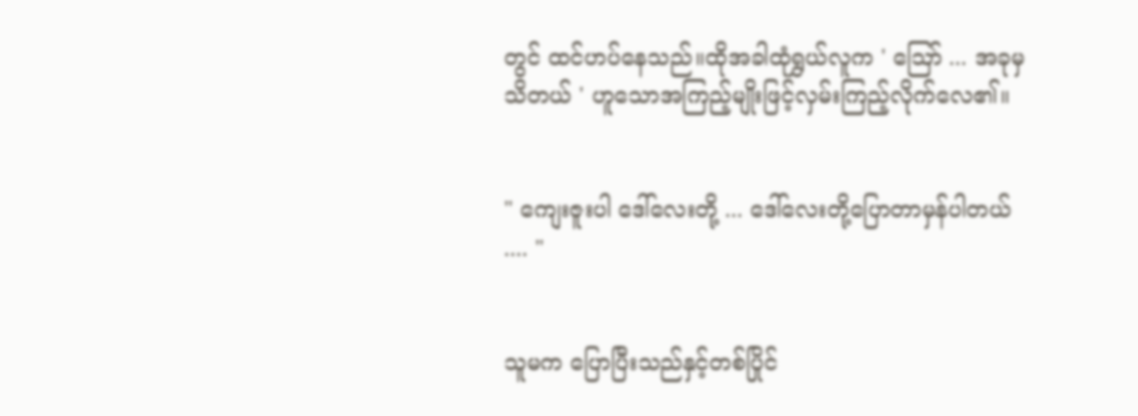တွင် ထင်ဟပ်နေသည်။ထိုအခါထုံရွှယ်လူက ' ဪ ... အခုမှသိတယ် ' ဟူသောအကြည့်မျိုးဖြင့်လှမ်းကြည့်လိုက်လေ၏။


" ကျေးဇူးပါ ဒေါ်လေးတို့ ... ဒေါ်လေးတို့ပြောတာမှန်ပါတယ် .... "


သူမက ပြောပြီးသည်နှင့်တစ်ပြိုင်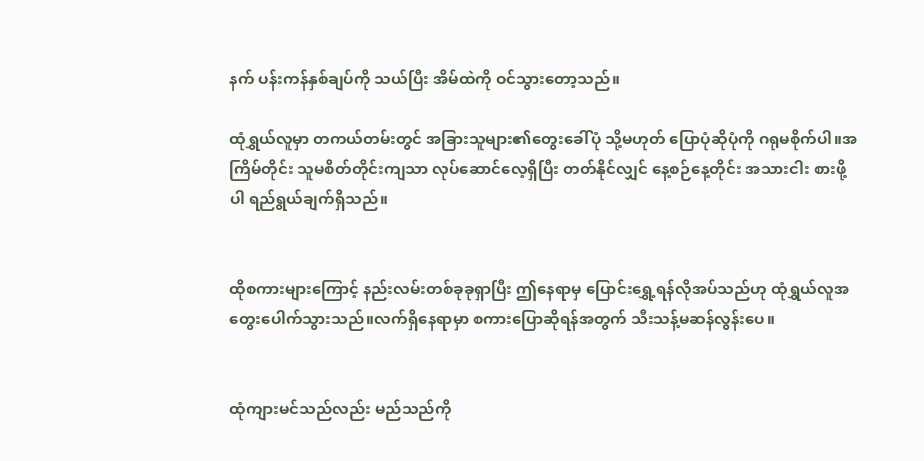နက် ပန်းကန်နှစ်ချပ်ကို သယ်ပြီး အိမ်ထဲကို ဝင်သွားတော့သည်။

ထုံရွှယ်လူမှာ တကယ်တမ်းတွင် အခြားသူများ၏တွေးခေါ်ပုံ သို့မဟုတ် ပြောပုံဆိုပုံကို ဂရုမစိုက်ပါ။အကြိမ်တိုင်း သူမစိတ်တိုင်းကျသာ လုပ်ဆောင်လေ့ရှိပြီး တတ်နိုင်လျှင် နေ့စဉ်နေ့တိုင်း အသားငါး စားဖို့ပါ ရည်ရွယ်ချက်ရှိသည်။


ထိုစကားများကြောင့် နည်းလမ်းတစ်ခုခုရှာပြီး ဤနေရာမှ ပြောင်းရွှေ့ရန်လိုအပ်သည်ဟု ထုံရွှယ်လူအတွေးပေါက်သွားသည်။လက်ရှိနေရာမှာ စကားပြောဆိုရန်အတွက် သီးသန့်မဆန်လွန်းပေ။


ထုံကျားမင်သည်လည်း မည်သည်ကို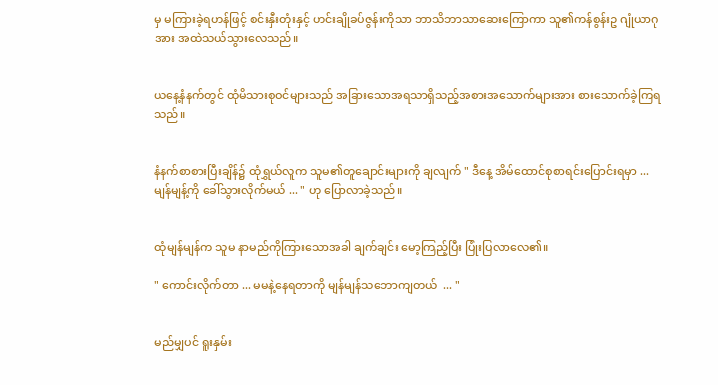မှ မကြားခဲ့ရဟန်ဖြင့် စင်းနှီးတုံးနှင့် ဟင်းချိုခပ်ဇွန်းကိုသာ ဘာသိဘာသာဆေးကြောကာ သူ၏ကန်စွန်းဥ ဂျုံယာဂုအား အထဲသယ်သွားလေသည်။


ယနေ့နံနက်တွင် ထုံမိသားစုဝင်များသည် အခြားသောအရသာရှိသည့်အစားအသောက်များအား စားသောက်ခဲ့ကြရသည်။


နံနက်စာစားပြီးချိန်၌ ထုံရွှယ်လူက သူမ၏တူချောင်းများကို ချလျက် " ဒီနေ့ အိမ်ထောင်စုစာရင်းပြောင်းရမှာ ... မျန်မျန့်ကို ခေါ်သွားလိုက်မယ် ... " ဟု ပြောလာခဲ့သည်။


ထုံမျန်မျန်က သူမ နာမည်ကိုကြားသောအခါ ချက်ချင်း မော့ကြည့်ပြီး ပြုံးပြလာလေ၏။

" ကောင်းလိုက်တာ ... မမနဲ့နေရတာကို မျန်မျန်သဘောကျတယ်  ... "


မည်မျှပင် ရူးနှမ်း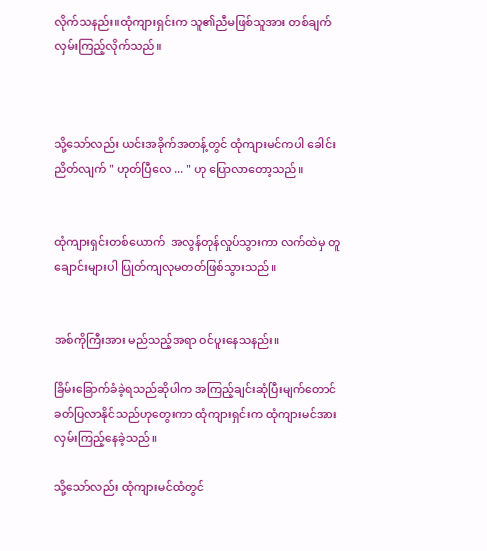လိုက်သနည်း။ထုံကျားရှင်းက သူ၏ညီမဖြစ်သူအား တစ်ချက်လှမ်းကြည့်လိုက်သည်။



သို့သော်လည်း ယင်းအခိုက်အတန့်တွင် ထုံကျားမင်ကပါ ခေါင်းညိတ်လျက် " ဟုတ်ပြီလေ ... " ဟု ပြောလာတော့သည်။


ထုံကျားရှင်းတစ်ယောက်  အလွန်တုန်လှုပ်သွားကာ လက်ထဲမှ တူချောင်းများပါ ပြုတ်ကျလုမတတ်ဖြစ်သွားသည်။


အစ်ကိုကြီးအား မည်သည့်အရာ ဝင်ပူးနေသနည်း။

ခြိမ်းခြောက်ခံခဲ့ရသည်ဆိုပါက အကြည့်ချင်း‌ဆုံပြီးမျက်တောင်ခတ်ပြလာနိုင်သည်ဟုတွေးကာ ထုံကျားရှင်းက ထုံကျားမင်အား လှမ်းကြည့်နေခဲ့သည်။

သို့သော်လည်း ထုံကျားမင်ထံတွင်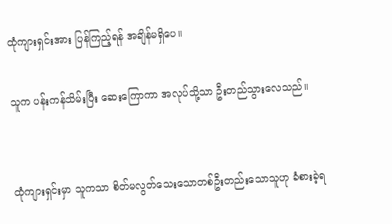ထုံကျားရှင်းအား ပြန်ကြည့်ရန် အချိန်မရှိပေ။

သူက ပန်းကန်သိမ်းပြီး ဆေးကြောကာ အလုပ်သို့သာ ဦးတည်သွားလေသည်။


ထုံကျားရှင်းမှာ သူကသာ စိတ်မလွတ်သေးသောတစ်ဦးတည်းသောသူဟု ခံစားခဲ့ရ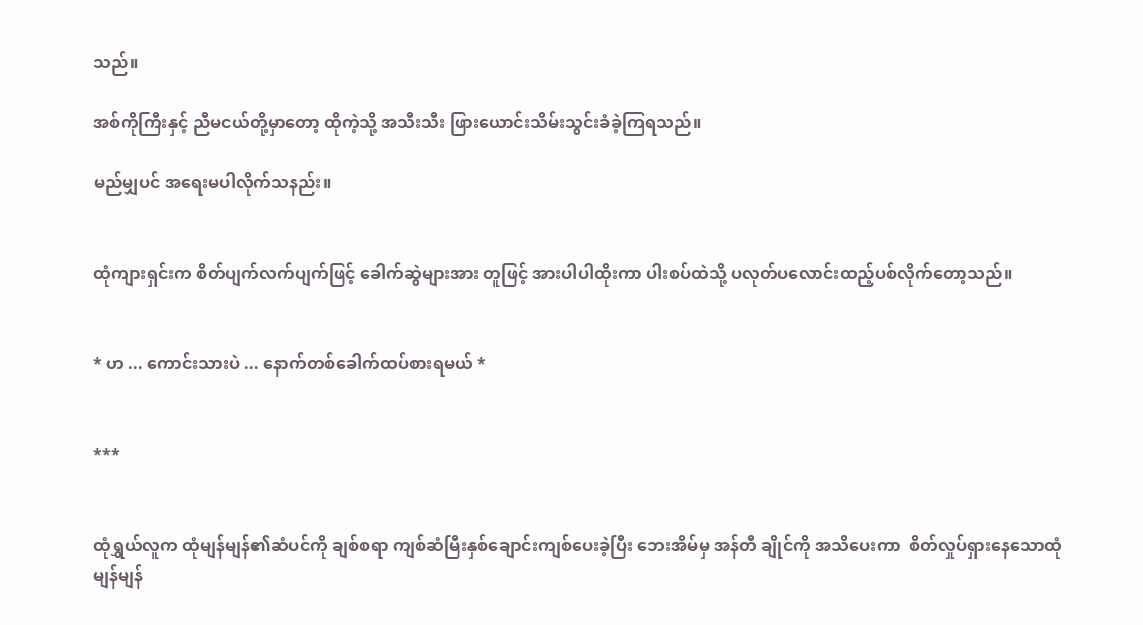သည်။

အစ်ကိုကြီးနှင့် ညီမငယ်တို့မှာတော့ ထိုကဲ့သို့ အသီးသီး ဖြားယောင်းသိမ်းသွင်းခံခဲ့ကြရသည်။

မည်မျှပင် အရေးမပါလိုက်သနည်း။


ထုံကျားရှင်းက စိတ်ပျက်လက်ပျက်ဖြင့် ခေါက်ဆွဲများအား တူဖြင့် အားပါပါထိုးကာ ပါးစပ်ထဲသို့ ပလုတ်ပလောင်းထည့်ပစ်လိုက်တော့သည်။


* ဟ ... ကောင်းသားပဲ ... နောက်တစ်ခေါက်ထပ်စားရမယ် *


***


ထုံရွှယ်လူက ထုံမျန်မျန်၏ဆံပင်ကို ချစ်စရာ ကျစ်ဆံမြီးနှစ်ချောင်းကျစ်ပေးခဲ့ပြီး ဘေးအိမ်မှ အန်တီ ချိုင်ကို အသိပေးကာ  စိတ်လှုပ်ရှားနေသောထုံမျန်မျန်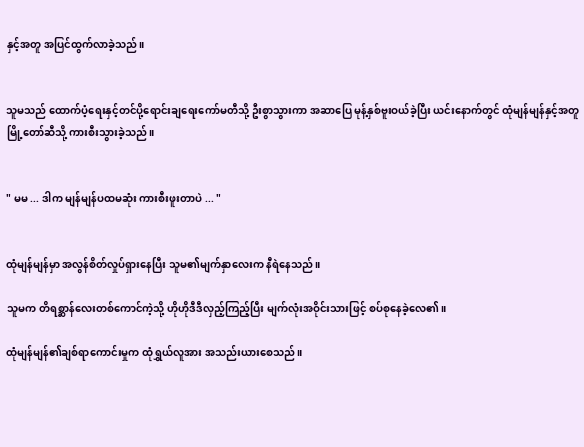နှင့်အတူ အပြင်ထွက်လာခဲ့သည်။


သူမသည် ထောက်ပံ့ရေးနှင့်တင်ပို့ရောင်းချရေးကော်မတီသို့ ဦးစွာသွားကာ အဆာပြေ မုန့်နှစ်ဗူးဝယ်ခဲ့ပြီး ယင်းနောက်တွင် ထုံမျန်မျန်နှင့်အတူ မြို့တော်ဆီသို့ ကားစီးသွားခဲ့သည်။


" မမ ... ဒါက မျန်မျန်ပထမဆုံး ကားစီးဖူးတာပဲ ... "


ထုံမျန်မျန်မှာ အလွန်စိတ်လှုပ်ရှားနေပြီး သူမ၏မျက်နှာလေးက နီရဲနေသည်။

သူမက တိရစ္ဆာန်လေးတစ်ကောင်ကဲ့သို့ ဟိုဟိုဒီဒီလှည့်ကြည့်ပြီး မျက်လုံးအဝိုင်းသားဖြင့် စပ်စုနေခဲ့လေ၏။

ထုံမျန်မျန်၏ချစ်ရာကောင်းမှုက ထုံရွှယ်လူအား အသည်းယားစေသည်။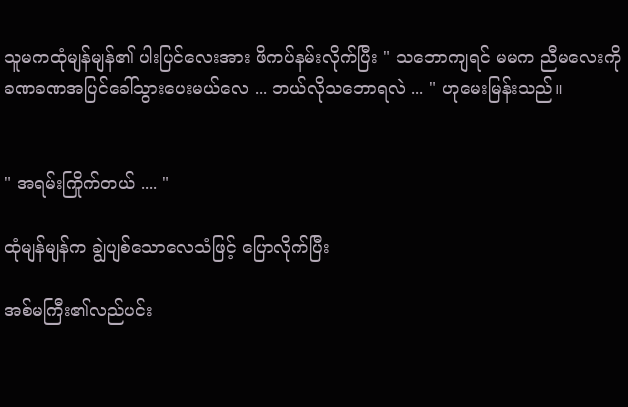သူမကထုံမျန်မျန်၏ ပါးပြင်လေးအား ဖိကပ်နမ်းလိုက်ပြီး " သဘောကျရင် မမက ညီမလေးကို ခဏခဏအပြင်ခေါ်သွားပေးမယ်လေ ... ဘယ်လိုသဘောရလဲ ... " ဟုမေးမြန်းသည်။


" အရမ်းကြိုက်တယ် .... "

ထုံမျန်မျန်က ချွဲပျစ်သောလေသံဖြင့် ပြောလိုက်ပြီး

အစ်မကြီး၏လည်ပင်း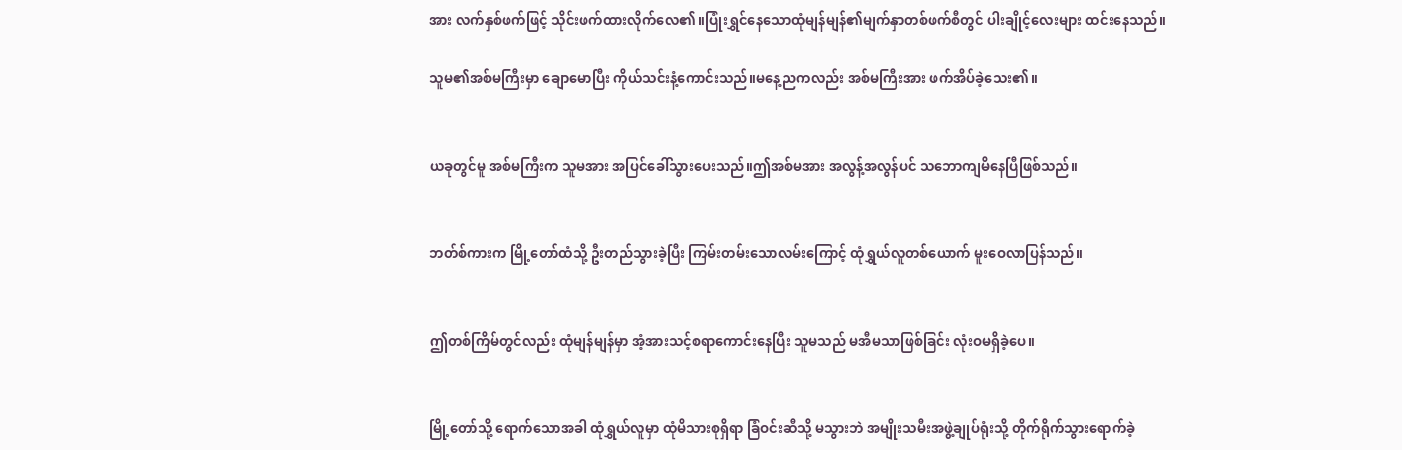အား လက်နှစ်ဖက်ဖြင့် သိုင်းဖက်ထားလိုက်လေ၏။ပြုံးရွှင်နေသောထုံမျန်မျန်၏မျက်နှာတစ်ဖက်စီတွင် ပါးချိုင့်လေးများ ထင်းနေသည်။

သူမ၏အစ်မကြီးမှာ ချောမောပြီး ကိုယ်သင်းနံ့ကောင်းသည်။မနေ့ညကလည်း အစ်မကြီးအား ဖက်အိပ်ခဲ့သေး၏။


ယခုတွင်မူ အစ်မကြီးက သူမအား အပြင်ခေါ်သွား‌ပေးသည်။ဤအစ်မအား အလွန့်အလွန်ပင် သဘောကျမိနေပြီဖြစ်သည်။


ဘတ်စ်ကားက မြို့တော်ထံသို့ ဦးတည်သွားခဲ့ပြီး ကြမ်းတမ်းသောလမ်းကြောင့် ထုံရွှယ်လူတစ်ယောက် မူးဝေလာပြန်သည်။


ဤတစ်ကြိမ်တွင်လည်း ထုံမျန်မျန်မှာ အံ့အားသင့်စရာကောင်းနေပြီး သူမသည် မအီမသာဖြစ်ခြင်း လုံးဝမရှိခဲ့ပေ။


မြို့တော်သို့ ရောက်သောအခါ ထုံရွှယ်လူမှာ ထုံမိသားစုရှိရာ ခြံဝင်းဆီသို့ မသွားဘဲ အမျိုးသမီးအဖွဲ့ချုပ်ရုံးသို့ တိုက်ရိုက်သွားရောက်ခဲ့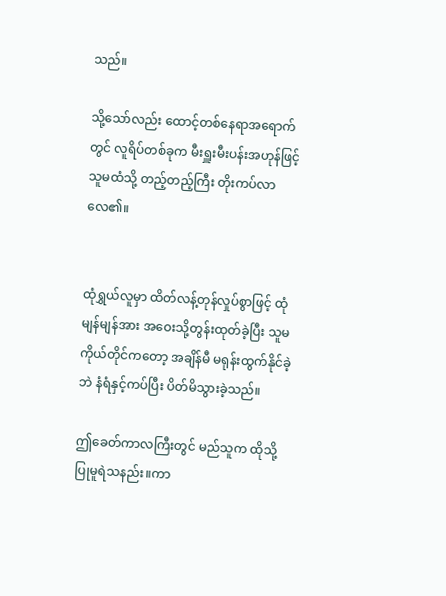သည်။

သို့သော်လည်း ထောင့်တစ်နေရာအရောက်တွင် လူရိပ်တစ်ခုက မီးရှူးမီးပန်းအဟုန်ဖြင့် သူမထံသို့ တည့်တည့်ကြီး တိုးကပ်လာလေ၏။


ထုံရွှယ်လူမှာ ထိတ်လန့်တုန်လှုပ်စွာဖြင့် ထုံမျန်မျန်အား အဝေးသို့တွန်းထုတ်ခဲ့ပြီး သူမ ကိုယ်တိုင်ကတော့ အချိန်မီ မရုန်းထွက်နိုင်ခဲ့ဘဲ နံရံနှင့်ကပ်ပြီး ပိတ်မိသွားခဲ့သည်။

ဤခေတ်ကာလကြီးတွင် မည်သူက ထိုသို့ပြုမူရဲသနည်း။ကာ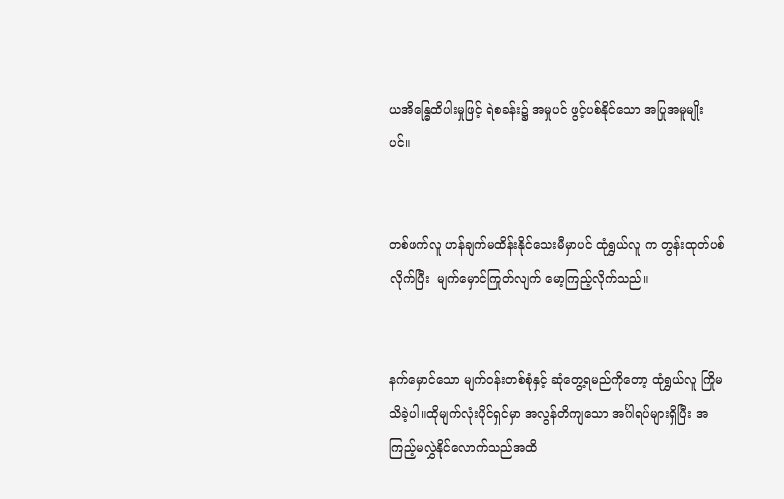ယအိန္ဓြေထိပါးမှုဖြင့် ရဲစခန်း၌ အမှုပင် ဖွင့်ပစ်နိုင်သော အပြုအမူမျိုးပင်။


တစ်ဖက်လူ ဟန်ချက်မထိန်းနိုင်သေးမီမှာပင် ထုံရွှယ်လူ က တွန်းထုတ်ပစ်လိုက်ပြီး  မျက်မှောင်ကြုတ်လျက် မော့ကြည့်လိုက်သည်။


နက်မှောင်သော မျက်ဝန်းတစ်စုံနှင့် ဆုံတွေ့ရမည်ကိုတော့ ထုံရွှယ်လူ ကြိုမသိခဲ့ပါ။ထိုမျက်လုံးပိုင်ရှင်မှာ အလွန်တိကျသော အင်္ဂါရပ်များရှိပြီး အကြည့်မလွှဲနိုင်လောက်သည်အထိ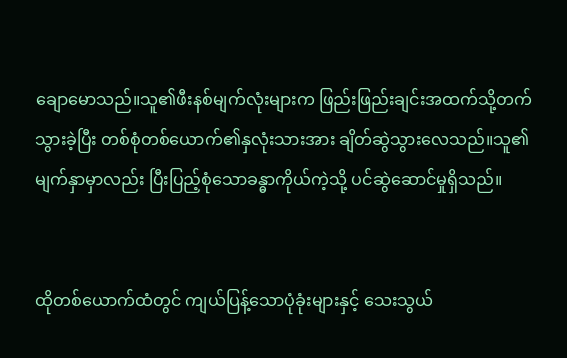ချော‌မောသည်။သူ၏ဖီးနစ်မျက်လုံးများက ဖြည်းဖြည်းချင်းအထက်သို့တက်သွားခဲ့ပြီး တစ်စုံတစ်ယောက်၏နှလုံးသားအား ချိတ်ဆွဲသွား‌လေသည်။သူ၏မျက်နှာမှာလည်း ပြီးပြည့်စုံသောခန္ဓာကိုယ်ကဲ့သို့ ပင်ဆွဲဆောင်မှုရှိသည်။


ထိုတစ်ယောက်ထံတွင် ကျယ်ပြန့်သောပုံခုံးများနှင့် သေးသွယ်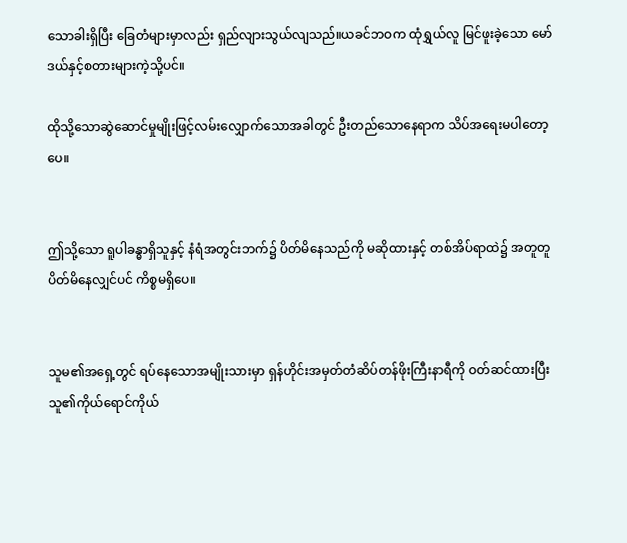သောခါးရှိပြီး ခြေတံများမှာလည်း ရှည်လျားသွယ်လျသည်။ယခင်ဘဝက ထုံရွှယ်လူ မြင်ဖူးခဲ့သော မော်ဒယ်နှင့်စတားများကဲ့သို့ပင်။

ထိုသို့သောဆွဲဆောင်မှုမျိုးဖြင့်လမ်းလျှောက်သောအခါတွင် ဦးတည်သောနေရာက သိပ်အရေးမပါတော့ပေ။


ဤသို့သော ရူပါခန္ဓာရှိသူနှင့် နံရံအတွင်းဘက်၌ ပိတ်မိနေသည်ကို မဆိုထားနှင့် တစ်အိပ်ရာထဲ၌ အတူတူပိတ်မိနေလျှင်ပင် ကိစ္စမရှိပေ။


သူမ၏အရှေ့တွင် ရပ်နေသောအမျိုးသားမှာ ရှန်ဟိုင်းအမှတ်တံဆိပ်တန်ဖိုးကြီးနာရီကို ဝတ်ဆင်ထားပြီး သူ၏ကိုယ်ရောင်ကိုယ်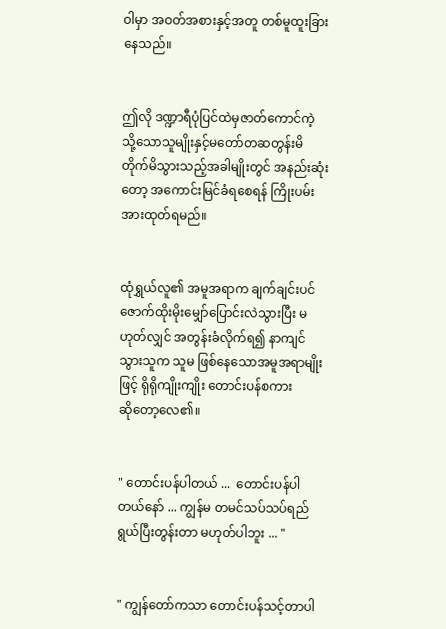ဝါမှာ အဝတ်အစားနှင့်အတူ တစ်မူထူးခြားနေသည်။


ဤလို ဒဏ္ဍာရီပုံပြင်ထဲမှဇာတ်ကောင်ကဲ့သို့‌သောသူမျိုးနှင့်မတော်တဆတွန်းမိတိုက်မိသွားသည့်အခါမျိုးတွင် အနည်းဆုံးတော့ အကောင်းမြင်ခံရစေရန် ကြိုးပမ်းအားထုတ်ရမည်။


ထုံရွှယ်လူ၏ အမူအရာက ချက်ချင်းပင် ဇောက်ထိုးမိုးမျှော်ပြောင်းလဲသွားပြီး မဟုတ်လျှင် အတွန်းခံလိုက်ရ၍ နာကျင်သွားသူက သူမ ဖြစ်နေသောအမူအရာမျိုးဖြင့် ရိုရိုကျိုးကျိုး တောင်းပန်စကားဆို‌တော့လေ၏။


" တောင်းပန်ပါတယ် ...  တောင်းပန်ပါတယ်‌နော် ... ကျွန်မ တမင်သပ်သပ်ရည်ရွယ်ပြီးတွန်းတာ မဟုတ်ပါဘူး ... "


" ကျွန်တော်ကသာ တောင်းပန်သင့်တာပါ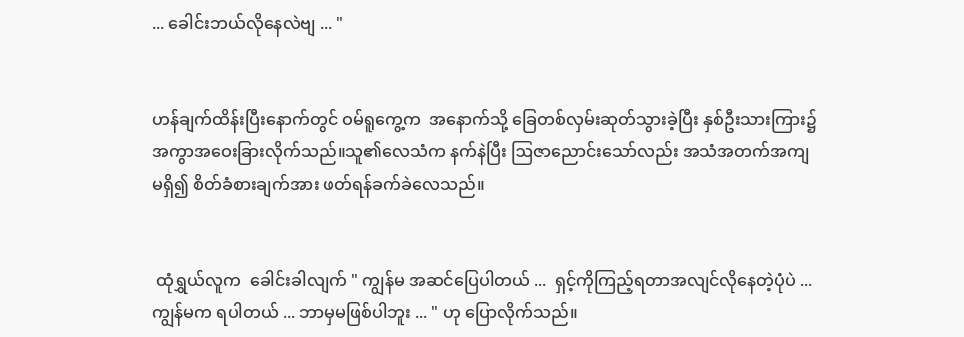... ခေါင်းဘယ်လိုနေလဲဗျ ... "


ဟန်ချက်ထိန်းပြီးနောက်တွင် ဝမ်ရူကွေ့က  အနောက်သို့ ခြေတစ်လှမ်းဆုတ်သွားခဲ့ပြီး နှစ်ဦးသားကြား၌ အကွာအဝေးခြားလိုက်သည်။သူ၏လေသံက နက်နဲပြီး ဩဇာညောင်းသော်လည်း အသံအတက်အကျမရှိ၍ စိတ်ခံစားချက်အား ဖတ်ရန်ခက်ခဲလေသည်။


 ထုံရွှယ်လူက  ခေါင်းခါလျက် " ကျွန်မ အဆင်ပြေပါတယ် ...  ရှင့်ကိုကြည့်ရတာအလျင်လိုနေတဲ့ပုံပဲ ... ကျွန်မက ရပါတယ် ... ဘာမှမဖြစ်ပါဘူး ... " ဟု ပြောလိုက်သည်။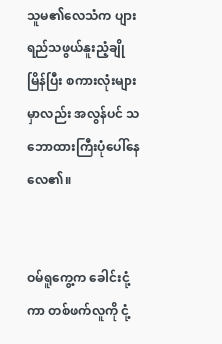သူမ၏လေသံက ပျားရည်သဖွယ်နူးညံ့ချိုမြိန်ပြီး စကားလုံးများမှာလည်း အလွန်ပင် သဘောထားကြီးပုံပေါ်နေလေ၏။


ဝမ်ရူကွေ့က ခေါင်းငုံ့ကာ တစ်ဖက်လူကို ငုံ့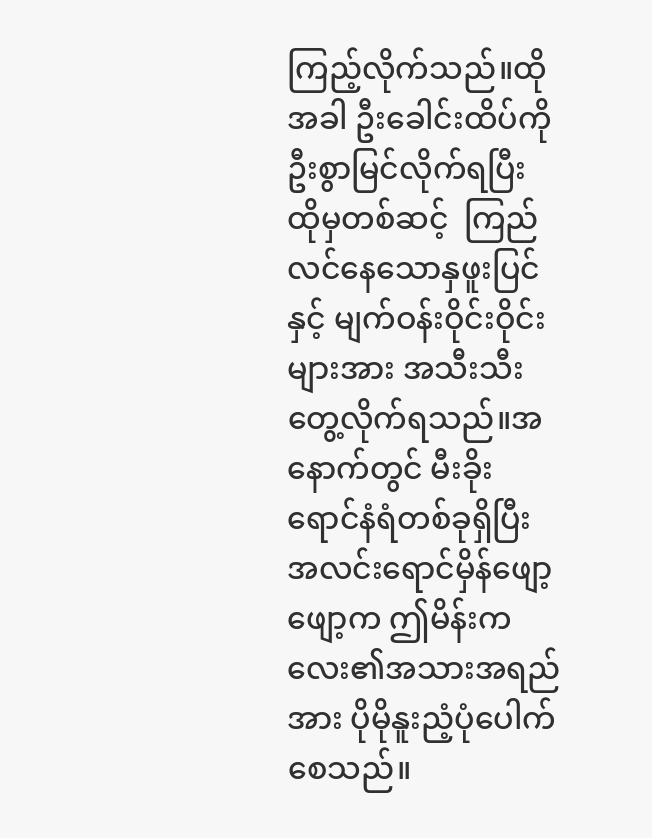ကြည့်လိုက်သည်။ထိုအခါ ဦးခေါင်းထိပ်ကို ဦးစွာမြင်လိုက်ရပြီး ထိုမှတစ်ဆင့်  ကြည်လင်နေသောနှဖူးပြင်နှင့် မျက်ဝန်းဝိုင်းဝိုင်းများအား အသီးသီးတွေ့လိုက်ရ‌သည်။အနောက်တွင် မီးခိုးရောင်နံရံတစ်ခုရှိပြီး အလင်းရောင်မှိန်ဖျော့ဖျော့က ဤမိန်းကလေး၏အသားအရည်အား ပိုမိုနူးညံ့ပုံပေါက်စေသည်။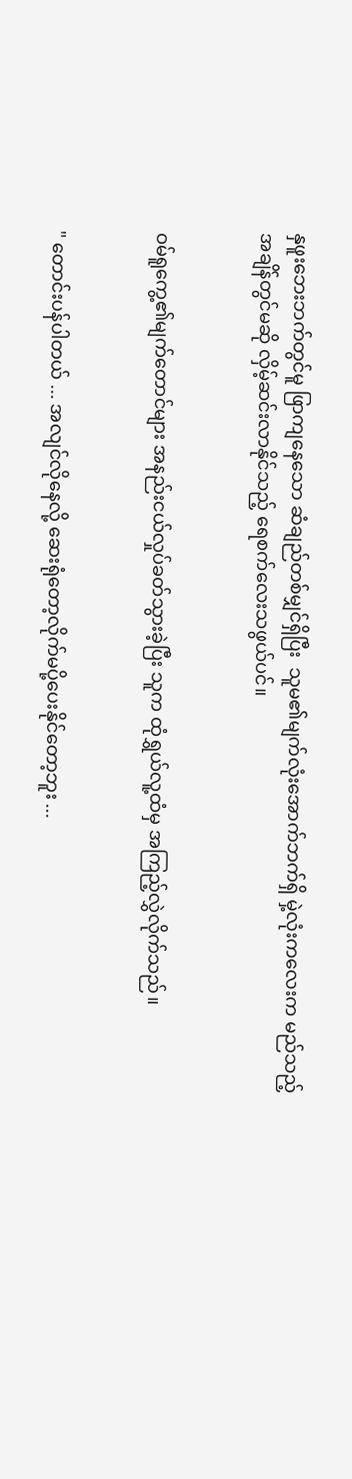နှဖူးဘေးဘက်တွင်မူ ဖြာကျနေသော ဆံချည်တစ်မျှင်ရှိပြီး  သူမ၏မျက်လုံးအောက်ဘက်ရှိ မှဲ့လုံးကလေးက မည်သည့်အချိန်တွင်မဆို လှိမ့်ဆင်းလာနိုင်သည့် ရေစက်လေးသဖွယ်ပင်။


ဝမ်ရူကွေ့၏မျက်တောင်များ အနည်းငယ်လှုပ်ခတ်သွားခဲ့ပြီး သူက ထုံရွှယ်လူ့ထံမှ အကြည့်လွှဲလိုက်သည်။


" တောင်းပန်ပါတယ် ... အလျင်လိုနေလို့ ဆေးရုံတော့လိုက်မပို့ပေးနိုင်တော့ဘူး ...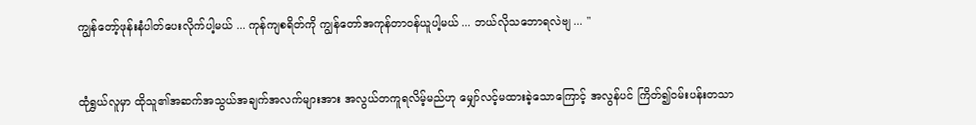ကျွန်‌တော့်ဖုန်းနံပါတ်ပေးလိုက်ပါ့မယ် ... ကုန်ကျစရိတ်ကို ကျွန်တော်အကုန်တာဝန်ယူပါ့မယ် ... ဘယ်လိုသဘောရလဲ‌ဗျ ... "


ထုံရွှယ်လူမှာ ထိုသူ၏အဆက်အသွယ်အချက်အလက်များအား အလွယ်တကူရလိမ့်မည်ဟု မျှော်လင့်မထားခဲ့သောကြောင့် အလွန်ပင် ကြိတ်၍ဝမ်းပန်းတသာ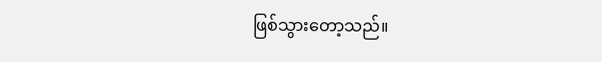ဖြစ်သွားတော့သည်။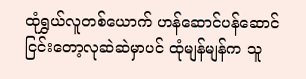ထုံရွှယ်လူတစ်ယောက် ဟန်ဆောင်ပန်ဆောင်ငြင်းတော့လုဆဲဆဲမှာပင် ထုံမျန်မျန်က သူ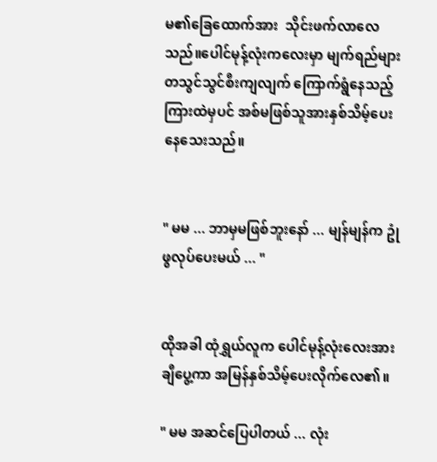မ၏ခြေထောက်အား  သိုင်းဖက်လာလေသည်။ပေါင်မုန့်လုံးကလေးမှာ မျက်ရည်များတသွင်သွင်စီးကျလျက် ကြောက်ရွံနေသည့်ကြားထဲမှပင် အစ်မဖြစ်သူအားနှစ်သိမ့်ပေးနေသေးသည်။


" မမ ... ဘာမှမဖြစ်ဘူးနော် ... မျန်မျန်က ဥုံဖွလုပ်ပေးမယ် ... "


ထိုအခါ ထုံရွှယ်လူက ပေါင်မုန့်လုံးလေးအား ချီပွေ့ကာ အမြန်နှစ်သိမ့်ပေးလိုက်လေ၏။

" မမ အဆင်ပြေပါတယ် ... လုံး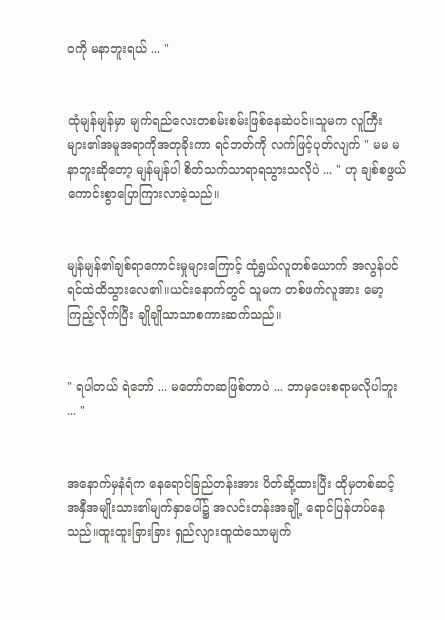ဝကို မနာဘူးရယ် ... "


ထုံမျန်မျန်မှာ မျက်ရည်လေးတစမ်းစမ်းဖြစ်နေဆဲပင်။သူမက လူကြီးများ၏အမူအရာကိုအတုခိုးကာ ရင်ဘတ်ကို လက်ဖြင့်ပုတ်လျက် " မမ မနာ‌ဘူးဆိုတော့ မျန်မျန်ပါ စိတ်သက်သာရာရသွားသလိုပဲ ... " ဟု ချစ်စဖွယ်ကောင်းစွာပြောကြားလာခဲ့သည်။


မျန်မျန်၏ချစ်ရာကောင်းမှုများကြောင့် ထုံရွှယ်လူတစ်ယောက် အလွန်ပင် ရင်ထဲထိသွားလေ၏။ယင်းနောက်တွင် သူမက တစ်ဖက်လူအား မော့ကြည့်လိုက်ပြီး ချိုချိုသာသာစကားဆက်သည်။


" ရပါတယ် ရဲဘော် ... မတော်တဆဖြစ်တာပဲ ... ဘာမှပေးစရာမလိုပါဘူး ... "


အနောက်မှနံရံ‌က နေရောင်ခြည်တန်းအား ပိတ်ဆို့ထားပြီး ထိုမှတစ်ဆင့် အနှီအမျိုးသား၏မျက်နှာပေါ်၌ အလင်းတန်းအချို့ ရောင်ပြန်ဟပ်နေသည်။ထူးထူးခြားခြား ရှည်လျားထူထဲသောမျက်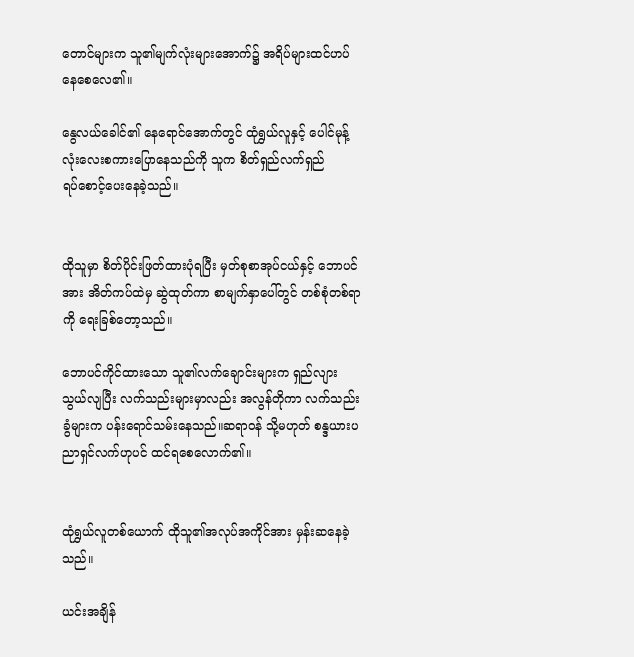တောင်များက သူ၏မျက်လုံးများအောက်၌ အရိပ်များထင်ဟပ်နေစေလေ၏။

နွေလယ်ခေါင်၏ နေရောင်အောက်တွင် ထုံရွှယ်လူနှင့် ပေါင်မုန့်လုံးလေးစကားပြောနေသည်ကို သူက စိတ်ရှည်လက်ရှည်ရပ်‌စောင့်ပေးနေခဲ့သည်။


ထိုသူမှာ စိတ်ပိုင်းဖြတ်ထားပုံရပြီး မှတ်စုစာအုပ်ငယ်နှင့် ဘောပင်အား အိတ်ကပ်ထဲမှ ဆွဲထုတ်ကာ စာမျက်နှာပေါ်တွင် တစ်စုံတစ်ရာကို ရေးခြစ်တော့သည်။

ဘောပင်ကိုင်ထားသော သူ၏လက်ချောင်းများက ရှည်လျားသွယ်လျပြီး လက်သည်းများမှာလည်း အလွန်တိုကာ လက်သည်းခွံများက ပန်းရောင်သမ်းနေသည်။ဆရာဝန် သို့မဟုတ် စန္ဒယားပညာရှင်လက်ဟုပင် ထင်ရစေလောက်၏။


ထုံရွှယ်လူတစ်ယောက် ထိုသူ၏အလုပ်အကိုင်အား မှန်းဆနေခဲ့သည်။

ယင်းအချိန်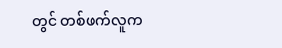တွင် တစ်ဖက်လူက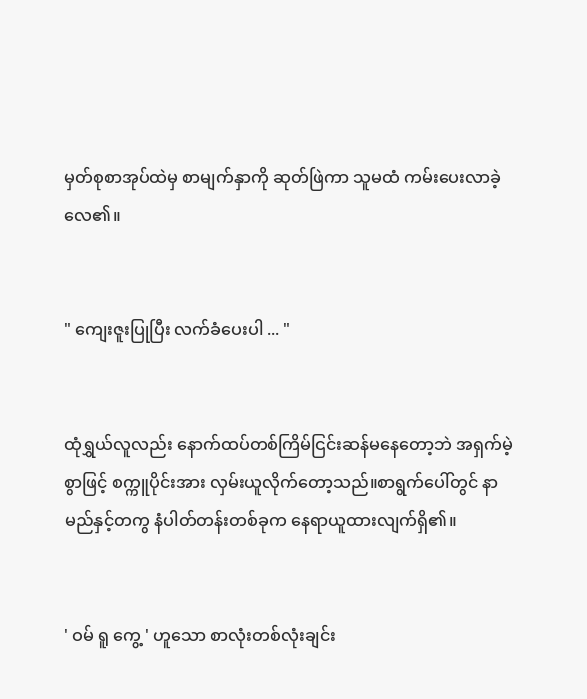မှတ်စုစာအုပ်ထဲမှ စာမျက်နှာကို ဆုတ်ဖြဲကာ သူမထံ ကမ်းပေးလာခဲ့လေ၏။


" ကျေးဇူးပြုပြီး လက်ခံပေးပါ ... "


ထုံရွှယ်လူလည်း နောက်ထပ်တစ်ကြိမ်ငြင်းဆန်မနေတော့ဘဲ အရှက်မဲ့စွာဖြင့် စက္ကူပိုင်းအား လှမ်းယူလိုက်တော့သည်။စာရွက်ပေါ်တွင် နာမည်နှင့်တကွ နံပါတ်တန်းတစ်ခုက နေရာယူထားလျက်ရှိ၏။


' ဝမ် ရူ ကွေ့ ' ဟူသော စာလုံးတစ်လုံးချင်း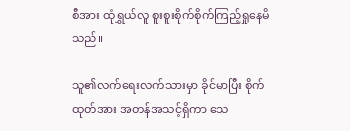စီအား ထုံရွှယ်လူ စူးစူးစိုက်စိုက်ကြည့်ရှုနေမိသည်။

သူ၏လက်ရေးလက်သားမှာ ခိုင်မာပြီး စိုက်ထုတ်အား အတန်အသင့်ရှိကာ သေ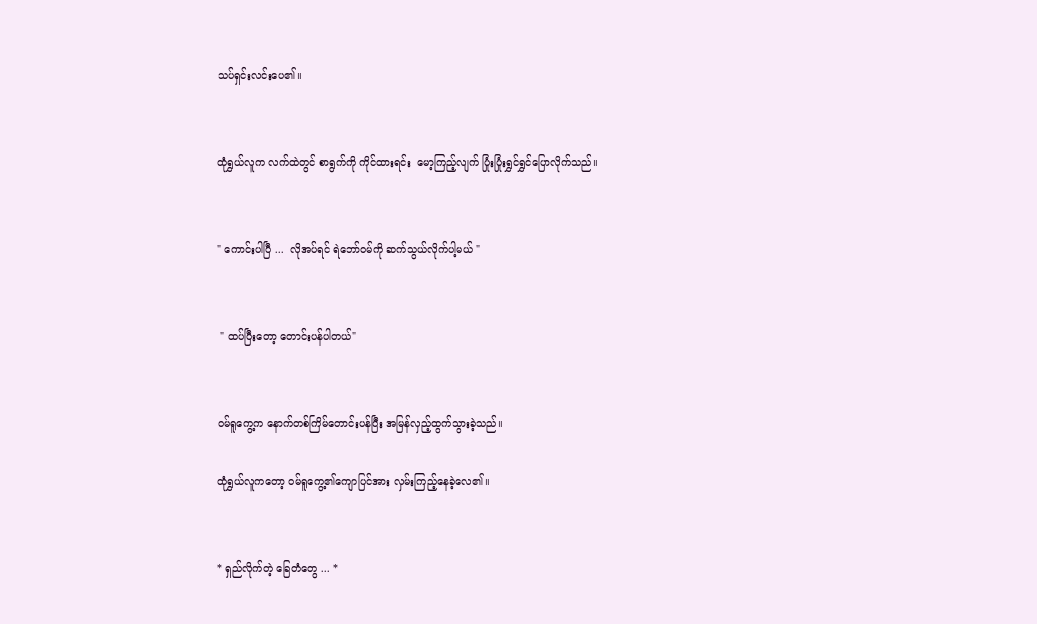သပ်ရှင်းလင်းပေ၏။


ထုံရွှယ်လူက လက်ထဲတွင် စာရွက်ကို ကိုင်ထားရင်း  မော့ကြည့်လျက် ပြုံးပြုံးရွှင်ရွှင်ပြောလိုက်သည်။


" ကောင်းပါပြီ ...  လိုအပ်ရင် ရဲဘော်ဝမ်ကို ဆက်သွယ်လိုက်ပါ့မယ် "


 " ထပ်ပြီးတော့ တောင်းပန်ပါတယ်"


ဝမ်ရူကွေ့က နောက်တစ်ကြိမ်တောင်းပန်ပြီး အမြန်လှည့်ထွက်သွားခဲ့သည်။

ထုံရွှယ်လူကတော့ ဝမ်ရူကွေ့၏ကျောပြင်အား လှမ်းကြည့်နေခဲ့လေ၏။


* ရှည်လိုက်တဲ့ ခြေတံတွေ ... *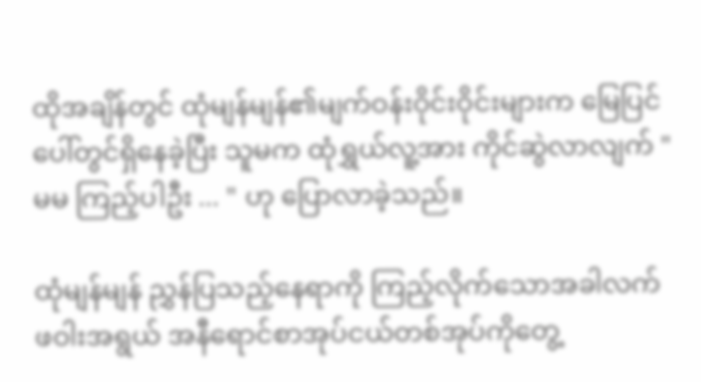ထိုအချိန်တွင် ထုံမျန်မျန်၏မျက်ဝန်းဝိုင်းဝိုင်းများက မြေပြင်ပေါ်တွင်ရှိနေခဲ့ပြီး သူမက ထုံရွှယ်လူ့အား ကိုင်‌ဆွဲလာလျက် " မမ ကြည့်ပါဦး ... " ဟု ပြောလာခဲ့သည်။

ထုံမျန်မျန် ညွှန်ပြသည့်နေရာကို ကြည့်လိုက်သောအခါလက်ဖဝါးအရွယ် အနီရောင်စာအုပ်ငယ်တစ်အုပ်ကိုတွေ့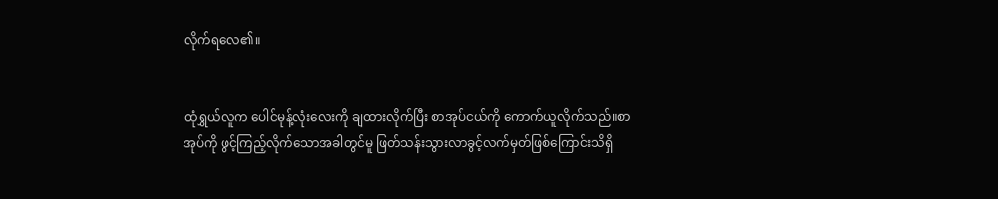လိုက်ရလေ၏။


ထုံရွှယ်လူက ပေါင်မုန့်လုံးလေးကို ချထားလိုက်ပြီး စာအုပ်ငယ်ကို ကောက်ယူလိုက်သည်။စာအုပ်ကို ဖွင့်ကြည့်လိုက်သောအခါတွင်မူ ဖြတ်သန်းသွားလာခွင့်လက်မှတ်ဖြစ်ကြောင်းသိရှိ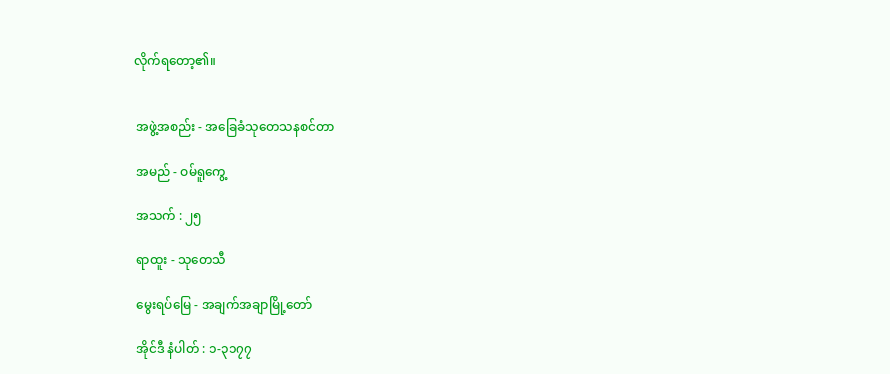လိုက်ရတော့၏။


 အဖွဲ့အစည်း - အခြေခံသုတေသနစင်တာ

 အမည် - ဝမ်ရူကွေ့

 အသက် : ၂၅

 ရာထူး - သုတေသီ

 မွေးရပ်မြေ - အချက်အချာမြို့တော်

 အိုင်ဒီ နံပါတ် : ၁-၃၁၇၇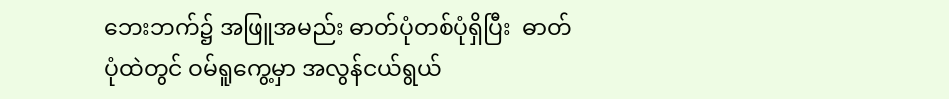ဘေးဘက်၌ အဖြူအမည်း ဓာတ်ပုံတစ်ပုံရှိပြီး  ဓာတ်ပုံထဲတွင် ဝမ်ရူကွေ့မှာ အလွန်ငယ်ရွယ်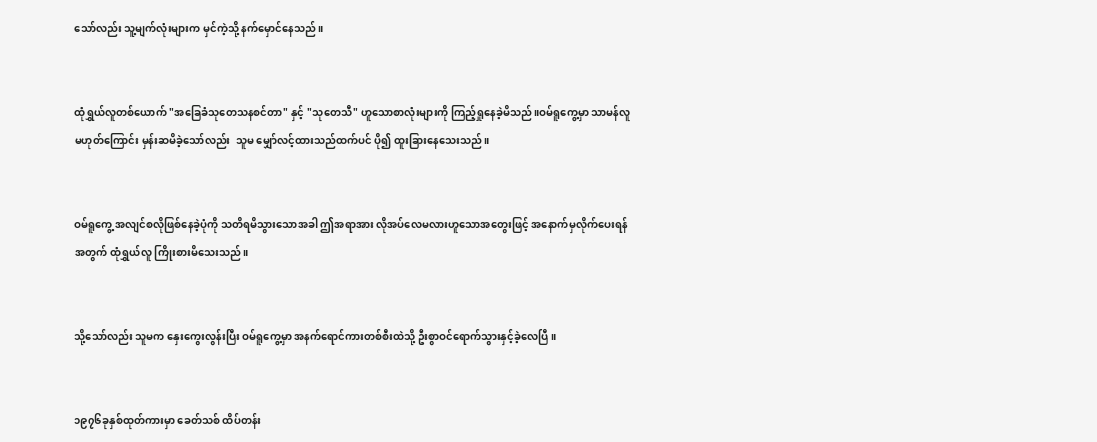သော်လည်း သူ့မျက်လုံးများက မှင်ကဲ့သို့ နက်မှောင်နေသည်။


ထုံရွှယ်လူတစ်ယောက် "အခြေခံသုတေသနစင်တာ" နှင့် "သုတေသီ" ဟူသောစာလုံးများကို ကြည့်ရှုနေခဲ့မိသည်။ဝမ်ရူကွေ့မှာ သာမန်လူမဟုတ်ကြောင်း မှန်းဆမိခဲ့သော်လည်း  သူမ မျှော်လင့်ထားသည်ထက်ပင် ပို၍ ထူးခြားနေသေးသည်။


ဝမ်ရူကွေ့ အလျင်စလိုဖြစ်နေခဲ့ပုံကို သတိရမိသွားသောအခါ ဤအရာအား လိုအပ်လေမလားဟူသောအတွေးဖြင့် အနောက်မှလိုက်ပေးရန်အတွက် ထုံရွှယ်လူ ကြိုးစားမိသေးသည်။


သို့သော်လည်း သူမက နှေးကွေးလွန်းပြီး ဝမ်ရူကွေ့မှာ အနက်ရောင်ကားတစ်စီးထဲသို့ ဦးစွာဝင်ရောက်သွားနှင့်ခဲ့လေပြီ။


၁၉၇၆ခုနှစ်ထုတ်ကားမှာ ခေတ်သစ် ထိပ်တန်း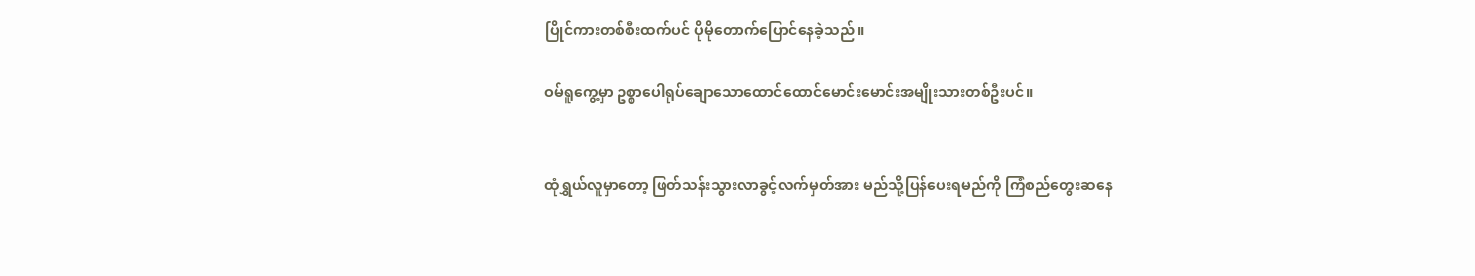ပြိုင်ကားတစ်စီးထက်ပင် ပိုမိုတောက်ပြောင်နေခဲ့သည်။

ဝမ်ရူကွေ့မှာ ဥစ္စာပေါရုပ်ချောသောထောင်ထောင်မောင်းမောင်းအမျိုးသားတစ်ဦးပင်။


ထုံရွှယ်လူမှာတော့ ဖြတ်သန်းသွားလာခွင့်လက်မှတ်အား မည်သို့ပြန်ပေးရမည်ကို ကြံစည်တွေးဆနေ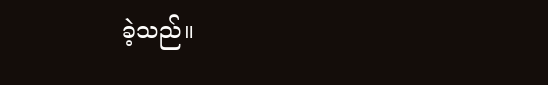ခဲ့သည်။